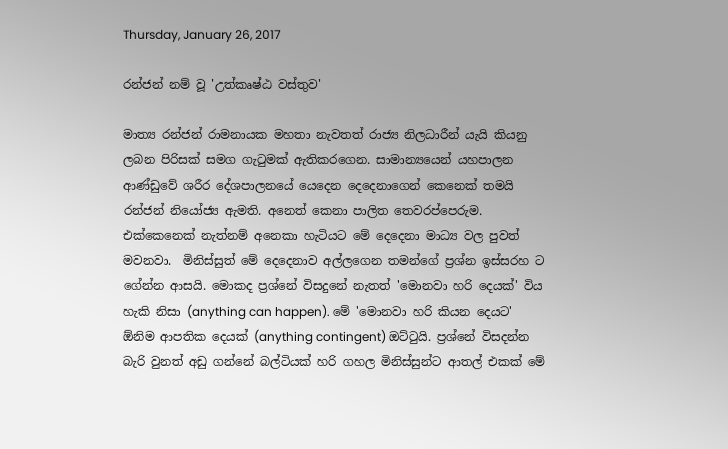Thursday, January 26, 2017

රන්ජන් නම් වූ 'උත්කෘෂ්ඨ වස්තුව'

මාත්‍ය රන්ජන් රාමනායක මහතා නැවතත් රාජ්‍ය නිලධාරීන් යැයි කියනු ලබන පිරිසක් සමග ගැටුමක් ඇතිකරගෙන. සාමාන්‍යයෙන් යහපාලන ආණ්ඩුවේ ශරීර දේශපාලනයේ යෙදෙන දෙදෙනාගෙන් කෙනෙක් තමයි රන්ජන් නියෝජ්‍ය ඇමති. අනෙත් කෙනා පාලිත තෙවරප්පෙරුම. එක්කෙනෙක් නැත්නම් අනෙකා හැටියට මේ දෙදෙනා මාධ්‍ය වල පුවත් මවනවා.  මිනිස්සුත් මේ දෙදෙනාව අල්ලගෙන තමන්ගේ ප්‍රශ්න ඉස්සරහ ට ගේන්න ආසයි. මොකද ප්‍රශ්නේ විසදුනේ නැතත් 'මොනවා හරි දෙයක්' විය හැකි නිසා (anything can happen). මේ 'මොනවා හරි කියන දෙයට' ඕනිම ආපතික දෙයක් (anything contingent) ඔට්ටුයි. ප්‍රශ්නේ විසදන්න බැරි වුනත් අඩු ගන්නේ බල්ටියක් හරි ගහල මිනිස්සුන්ට ආතල් එකක් මේ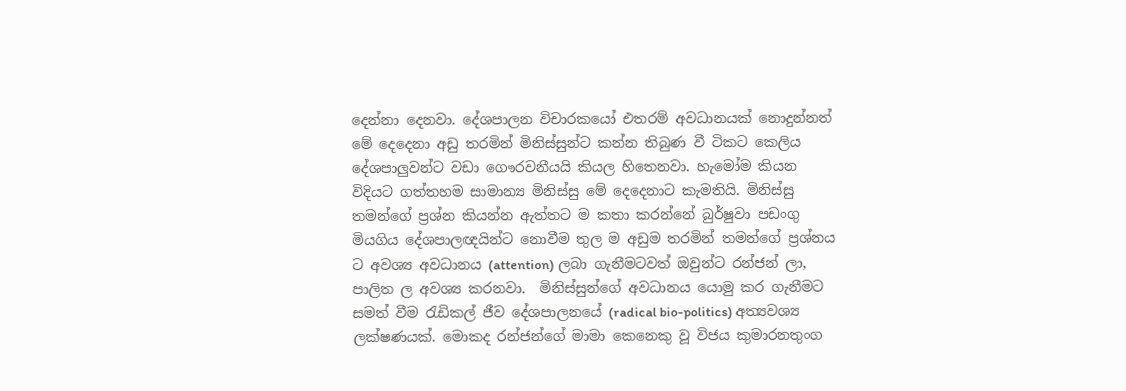දෙන්නා දෙනවා. දේශපාලන විචාරකයෝ එතරම් අවධානයක් නොදුන්නත් මේ දෙදෙනා අඩු තරමින් මිනිස්සුන්ට කන්න තිබුණ වී ටිකට කෙලිය දේශපාලුවන්ට වඩා ගෞරවනීයයි කියල හිතෙනවා. හැමෝම කියන විදියට ගත්තහම සාමාන්‍ය මිනිස්සු මේ දෙදෙනාට කැමතියි. මිනිස්සු තමන්ගේ ප්‍රශ්න කියන්න ඇත්තට ම කතා කරන්නේ බුර්ෂුවා පඩංගු මියගිය දේශපාලඥයින්ට නොවීම තුල ම අඩුම තරමින් තමන්ගේ ප්‍රශ්නය ට අවශ්‍ය අවධානය (attention) ලබා ගැනීමටවත් ඔවුන්ට රන්ජන් ලා, පාලිත ල අවශ්‍ය කරනවා.  මිනිස්සුන්ගේ අවධානය යොමු කර ගැනීමට සමත් වීම රැඩිකල් ජීව දේශපාලනයේ (radical bio-politics) අත්‍යවශ්‍ය ලක්ෂණයක්. මොකද රන්ජන්ගේ මාමා කෙනෙකු වූ විජය කුමාරනතුංග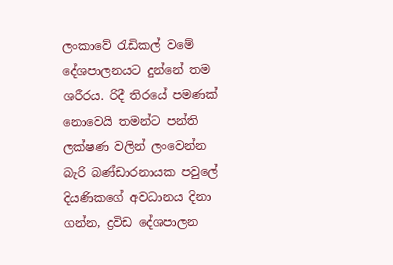ලංකාවේ රැඩිකල් වමේ දේශපාලනයට දුන්නේ තම ශරීරය. රිදී තිරයේ පමණක් නොවෙයි තමන්ට පන්ති ලක්ෂණ වලින් ලංවෙන්න බැරි බණ්ඩාරනායක පවුලේ දියණිකගේ අවධානය දිනා ගන්න, ද්‍රවිඩ දේශපාලන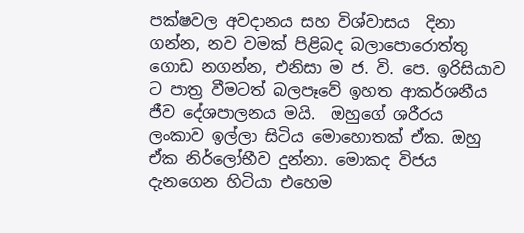පක්ෂවල අවදානය සහ විශ්වාසය  දිනා ගන්න, නව වමක් පිළිබද බලාපොරොත්තු ගොඩ නගන්න, එනිසා ම ජ. වි. පෙ. ඉරිසියාව ට පාත්‍ර වීමටත් බලපෑවේ ඉහත ආකර්ශනීය ජීව දේශපාලනය මයි.  ඔහුගේ ශරීරය ලංකාව ඉල්ලා සිටිය මොහොතක් ඒක. ඔහු ඒක නිර්ලෝභීව දුන්නා. මොකද විජය දැනගෙන හිටියා එහෙම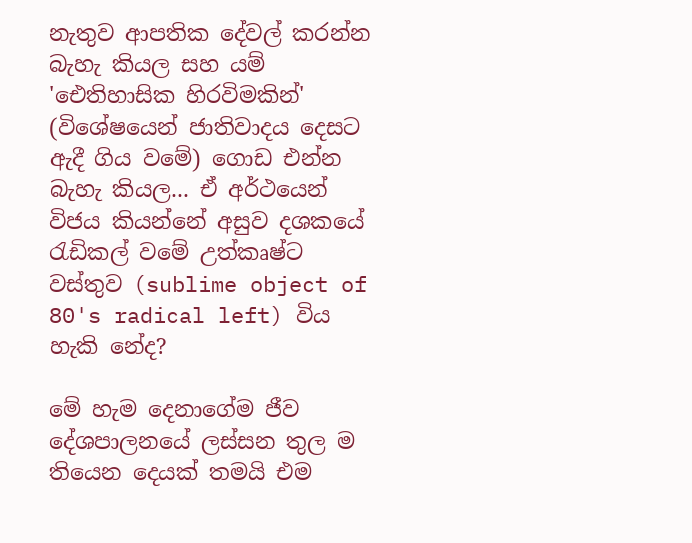නැතුව ආපතික දේවල් කරන්න බැහැ කියල සහ යම් 'ඓතිහාසික හිරවිමකින්' (විශේෂයෙන් ජාතිවාදය දෙසට ඇදී ගිය වමේ) ගොඩ එන්න බැහැ කියල... ඒ අර්ථයෙන් විජය කියන්නේ අසුව දශකයේ රැඩිකල් වමේ උත්කෘෂ්ට වස්තුව (sublime object of 80's radical left) විය හැකි නේද?

මේ හැම දෙනාගේම ජීව දේශපාලනයේ ලස්සන තුල ම තියෙන දෙයක් තමයි එම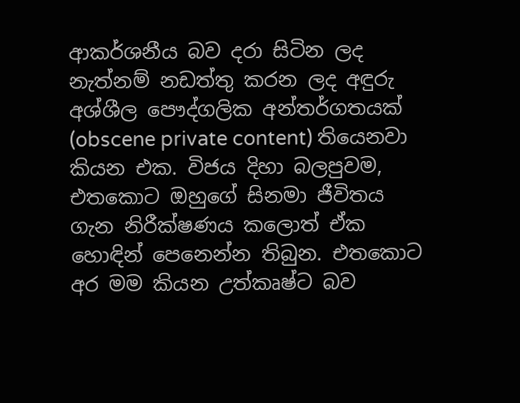ආකර්ශනීය බව දරා සිටින ලද නැත්නම් නඩත්තු කරන ලද අඳුරු අශ්ශීල පෞද්ගලික අන්තර්ගතයක් (obscene private content) තියෙනවා කියන එක. විජය දිහා බලපුවම, එතකොට ඔහුගේ සිනමා ජීවිතය ගැන නිරීක්ෂණය කලොත් ඒක හොඳින් පෙනෙන්න තිබුන. එතකොට අර මම කියන උත්කෘෂ්ට බව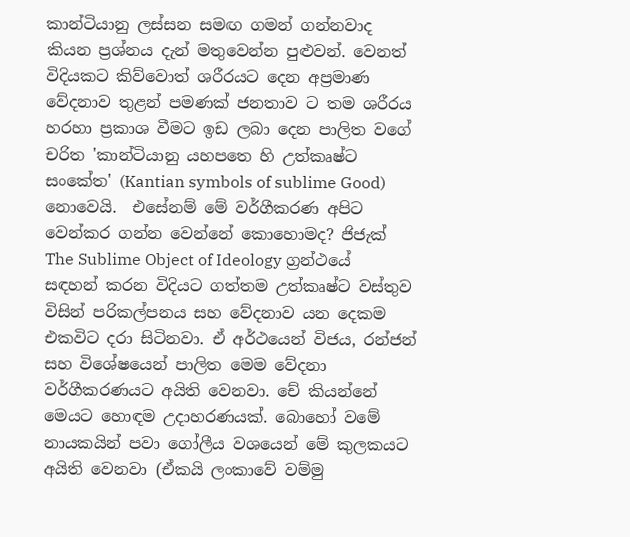කාන්ටියානු ලස්සන සමඟ ගමන් ගන්නවාද කියන ප්‍රශ්නය දැන් මතුවෙන්න පුළුවන්. වෙනත් විදියකට කිව්වොත් ශරීරයට දෙන අප්‍රමාණ වේදනාව තුළන් පමණක් ජනතාව ට තම ශරීරය හරහා ප්‍රකාශ වීමට ඉඩ ලබා දෙන පාලිත වගේ චරිත 'කාන්ටියානු යහපතෙ හි උත්කෘෂ්ට සංකේත' (Kantian symbols of sublime Good) නොවෙයි.  එසේනම් මේ වර්ගීකරණ අපිට වෙන්කර ගන්න වෙන්නේ කොහොමද? ජිජැක් The Sublime Object of Ideology ග්‍රන්ථයේ සඳහන් කරන විදියට ගත්තම උත්කෘෂ්ට වස්තුව විසින් පරිකල්පනය සහ වේදනාව යන දෙකම එකවිට දරා සිටිනවා. ඒ අර්ථයෙන් විජය, රන්ජන් සහ විශේෂයෙන් පාලිත මෙම වේදනා වර්ගීකරණයට අයිති වෙනවා. චේ කියන්නේ මෙයට හොඳම උදාහරණයක්. බොහෝ වමේ නායකයින් පවා ගෝලීය වශයෙන් මේ කුලකයට අයිති වෙනවා (ඒකයි ලංකාවේ වම්මු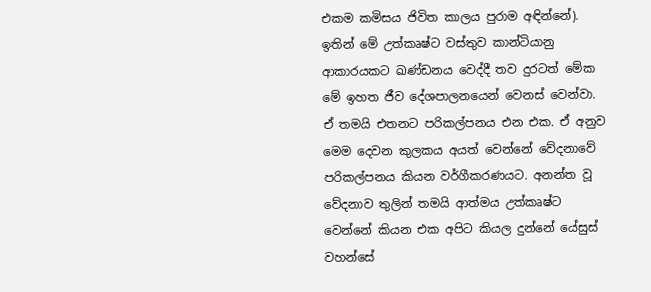එකම කමිසය ජිවිත කාලය පුරාම අඳින්නේ). ඉතින් මේ උත්කෘෂ්ට වස්තුව කාන්ටියානු ආකාරයකට ඛණ්ඩනය වෙද්දී තව දුරටත් මේක මේ ඉහත ජීව දේශපාලනයෙන් වෙනස් වෙන්වා. ඒ තමයි එතනට පරිකල්පනය එන එක. ඒ අනුව මෙම දෙවන කුලකය අයත් වෙන්නේ වේදනාවේ පරිකල්පනය කියන වර්ගීකරණයට. අනන්ත වූ වේදනාව තුලින් තමයි ආත්මය උත්කෘෂ්ට වෙන්නේ කියන එක අපිට කියල දුන්නේ යේසුස් වහන්සේ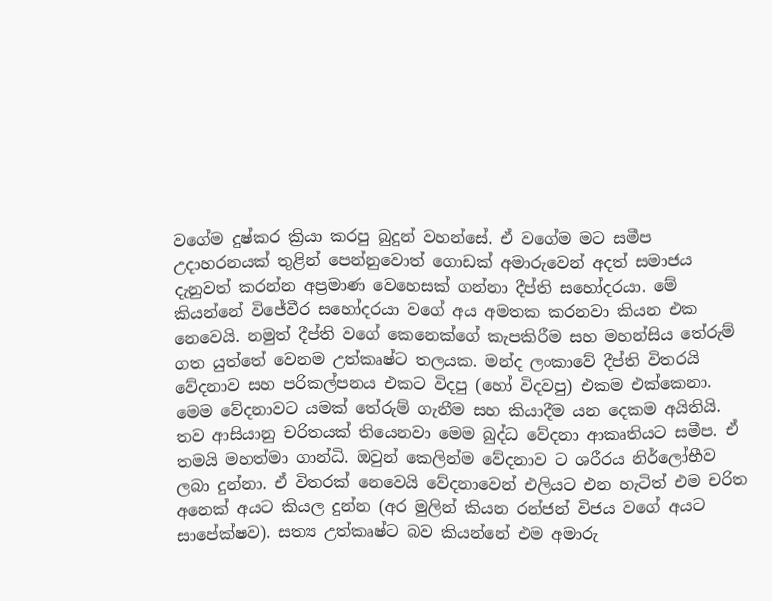වගේම දුෂ්කර ක්‍රියා කරපු බුදුන් වහන්සේ. ඒ වගේම මට සමීප උදාහරනයක් තුළින් පෙන්නුවොත් ගොඩක් අමාරුවෙන් අදත් සමාජය දැනුවත් කරන්න අප්‍රමාණ වෙහෙසක් ගන්නා දීප්ති සහෝදරයා. මේ කියන්නේ විජේවීර සහෝදරයා වගේ අය අමතක කරනවා කියන එක නෙවෙයි. නමුත් දීප්ති වගේ කෙනෙක්ගේ කැපකිරීම සහ මහන්සිය තේරුම් ගත යුත්තේ වෙනම උත්කෘෂ්ට තලයක. මන්ද ලංකාවේ දීප්ති විතරයි වේදනාව සහ පරිකල්පනය එකට විදපු (හෝ විදවපු) එකම එක්කෙනා. මෙම වේදනාවට යමක් තේරුම් ගැනීම සහ කියාදීම යන දෙකම අයිතියි.  තව ආසියානු චරිතයක් තියෙනවා මෙම බුද්ධ වේදනා ආකෘතියට සමීප. ඒ තමයි මහත්මා ගාන්ධි. ඔවුන් කෙලින්ම වේදනාව ට ශරීරය නිර්ලෝභීව ලබා දුන්නා. ඒ විතරක් නෙවෙයි වේදනාවෙන් එලියට එන හැටිත් එම චරිත අනෙක් අයට කියල දුන්න (අර මුලින් කියන රන්ජන් විජය වගේ අයට සාපේක්ෂව). සත්‍ය උත්කෘෂ්ට බව කියන්නේ එම අමාරු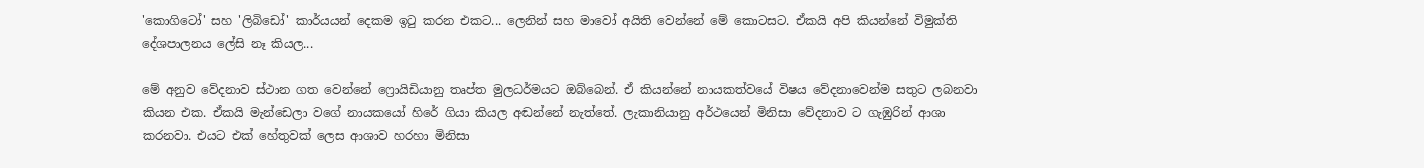'කොගිටෝ' සහ 'ලිබිඩෝ' කාර්යයන් දෙකම ඉටු කරන එකට... ලෙනින් සහ මාවෝ අයිති වෙන්නේ මේ කොටසට. ඒකයි අපි කියන්නේ විමුක්ති දේශපාලනය ලේසි නෑ කියල...

මේ අනුව වේදනාව ස්ථාන ගත වෙන්නේ ෆ්‍රොයිඩියානු තෘප්ත මුලධර්මයට ඔබ්බෙන්. ඒ කියන්නේ නායකත්වයේ විෂය වේදනාවෙන්ම සතුට ලබනවා කියන එක. ඒකයි මැන්ඩෙලා වගේ නායකයෝ හිරේ ගියා කියල අඬන්නේ නැත්තේ. ලැකානියානු අර්ථයෙන් මිනිසා වේදනාව ට ගැඹුරින් ආශා කරනවා. එයට එක් හේතුවක් ලෙස ආශාව හරහා මිනිසා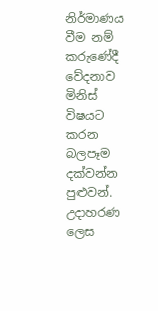නිර්මාණය වීම නම් කරුණේදී වේදනාව මිනිස් විෂයට කරන බලපෑම දක්වන්න පුළුවන්. උදාහරණ ලෙස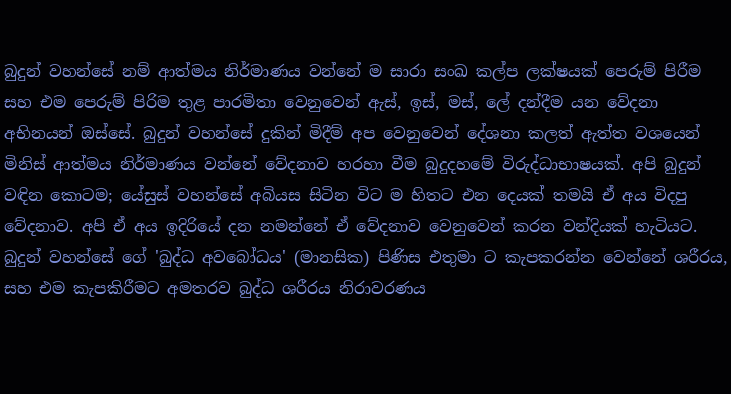බුදුන් වහන්සේ නම් ආත්මය නිර්මාණය වන්නේ ම සාරා සංඛ කල්ප ලක්ෂයක් පෙරුම් පිරීම සහ එම පෙරුම් පිරිම තුළ පාරමිතා වෙනුවෙන් ඇස්, ඉස්, මස්, ලේ දන්දීම යන වේදනා අභිනයන් ඔස්සේ. බුදුන් වහන්සේ දුකින් මිදීම් අප වෙනුවෙන් දේශනා කලත් ඇත්ත වශයෙන් මිනිස් ආත්මය නිර්මාණය වන්නේ වේදනාව හරහා වීම බුදුදහමේ විරුද්ධාභාෂයක්. අපි බුදුන් වඳින කොටම; යේසුස් වහන්සේ අබියස සිටින විට ම හිතට එන දෙයක් තමයි ඒ අය විදපු වේදනාව. අපි ඒ අය ඉදිරියේ දන නමන්නේ ඒ වේදනාව වෙනුවෙන් කරන වන්දියක් හැටියට.  බුදුන් වහන්සේ ගේ 'බුද්ධ අවබෝධය' (මානසික) පිණිස එතුමා ට කැපකරන්න වෙන්නේ ශරීරය, සහ එම කැපකිරීමට අමතරව බුද්ධ ශරීරය නිරාවරණය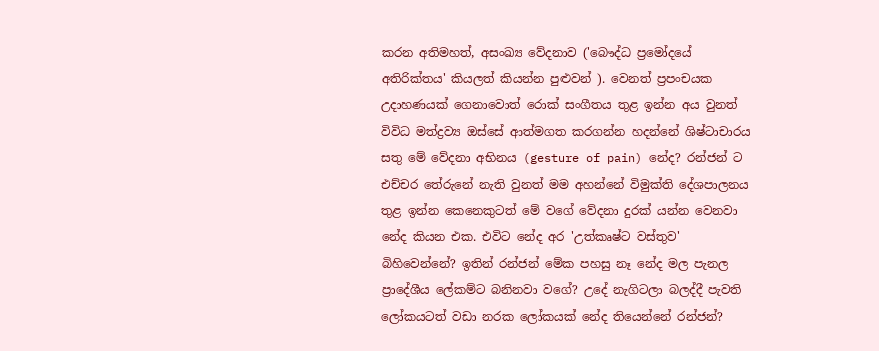කරන අතිමහත්, අසංඛ්‍ය වේදනාව ('බෞද්ධ ප්‍රමෝදයේ අතිරික්තය' කියලත් කියන්න පුළුවන් ). වෙනත් ප්‍රපංචයක උදාහණයක් ගෙනාවොත් රොක් සංගීතය තුළ ඉන්න අය වුනත් විවිධ මත්ද්‍රව්‍ය ඔස්සේ ආත්මගත කරගන්න හදන්නේ ශිෂ්ටාචාරය සතු මේ වේදනා අභිනය (gesture of pain) නේද? රන්ජන් ට එච්චර තේරුනේ නැති වුනත් මම අහන්නේ විමුක්ති දේශපාලනය තුළ ඉන්න කෙනෙකුටත් මේ වගේ වේදනා දුරක් යන්න වෙනවා නේද කියන එක. එවිට නේද අර 'උත්කෘෂ්ට වස්තුව' බිහිවෙන්නේ? ඉතින් රන්ජන් මේක පහසු නෑ නේද මල පැනල ප්‍රාදේශීය ලේකම්ට බනිනවා වගේ? උදේ නැගිටලා බලද්දී පැවති ලෝකයටත් වඩා නරක ලෝකයක් නේද තියෙන්නේ රන්ජන්?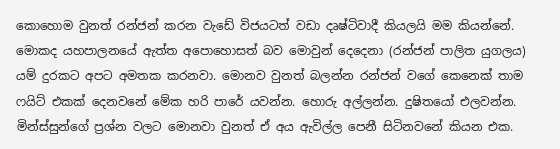කොහොම වුනත් රන්ජන් කරන වැඩේ විජයටත් වඩා දෘෂ්ටිවාදී කියලයි මම කියන්නේ. මොකද යහපාලනයේ ඇත්ත අපොහොසත් බව මොවුන් දෙදෙනා (රන්ජන් පාලිත යුගලය)  යම් දුරකට අපට අමතක කරනවා. මොනව වුනත් බලන්න රන්ජන් වගේ කෙනෙක් තාම ෆයිට් එකක් දෙනවනේ මේක හරි පාරේ යවන්න. හොරු අල්ලන්න. දුෂිතයෝ එලවන්න. මින්ස්සුන්ගේ ප්‍රශ්න වලට මොනවා වුනත් ඒ අය ඇවිල්ල පෙනී සිටිනවනේ කියන එක.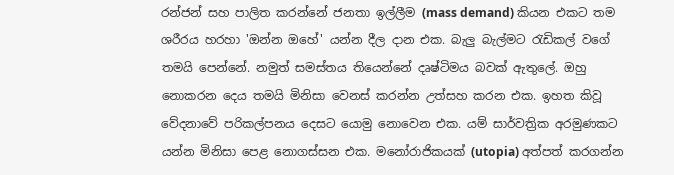රන්ජන් සහ පාලිත කරන්නේ ජනතා ඉල්ලීම (mass demand) කියන එකට තම ශරීරය හරහා 'ඔන්න ඔහේ' යන්න දීල දාන එක. බැලු බැල්මට රැඩිකල් වගේ තමයි පෙන්නේ. නමුත් සමස්තය තියෙන්නේ දෘෂ්ටිමය බවක් ඇතුලේ. ඔහු නොකරන දෙය තමයි මිනිසා වෙනස් කරන්න උත්සහ කරන එක. ඉහත කිවූ වේදනාවේ පරිකල්පනය දෙසට යොමු නොවෙන එක. යම් සාර්වත්‍රික අරමුණකට යන්න මිනිසා පෙළ නොගස්සන එක. මනෝරාජිකයක් (utopia) අත්පත් කරගන්න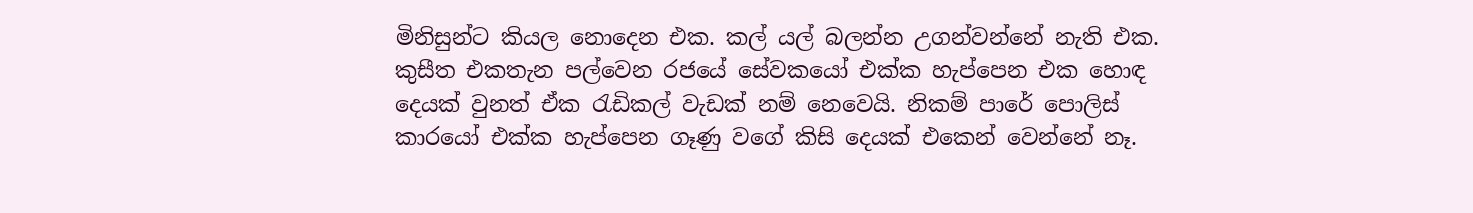මිනිසුන්ට කියල නොදෙන එක. කල් යල් බලන්න උගන්වන්නේ නැති එක. කුසීත එකතැන පල්වෙන රජයේ සේවකයෝ එක්ක හැප්පෙන එක හොඳ දෙයක් වුනත් ඒක රැඩිකල් වැඩක් නම් නෙවෙයි. නිකම් පාරේ පොලිස් කාරයෝ එක්ක හැප්පෙන ගෑණු වගේ කිසි දෙයක් එකෙන් වෙන්නේ නෑ.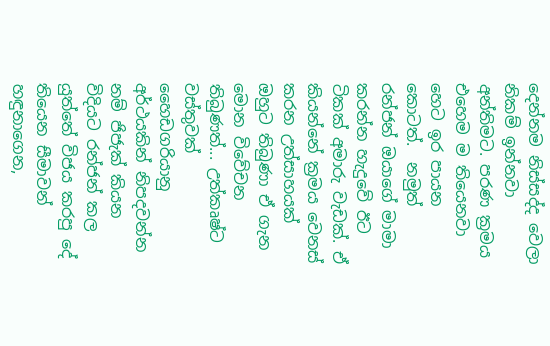දෙන්නම නිස්සද්ද වෙලා නිකම් ඉන්නවා අන්තිමට. පරණ ක්‍රමය එහෙම ම තියෙනවා හෙට ඉර පායන කොටත්.  නමුත් රන්ජන් ඔයාගේ මාමා කරන්න හැදුවේ ඊට ටිකක් අමාරු වැඩක්. ඒ කියන්නේ ක්‍රමය වෙනස් කරන උත්සාහයක් ඔහුට තිබුණා ඒ ගැන මොන විවේචන තිබුණත්... උත්කෘෂ්ට වස්තුවක් හෛඩගරියානු අර්ථයකින් නිපදවන්න නම් ජිජැක් කියන විදියට රන්ජන් කල යුත්තේ විජය කරපු දේ තියෙන සීමාවන් හඳුනාගෙන,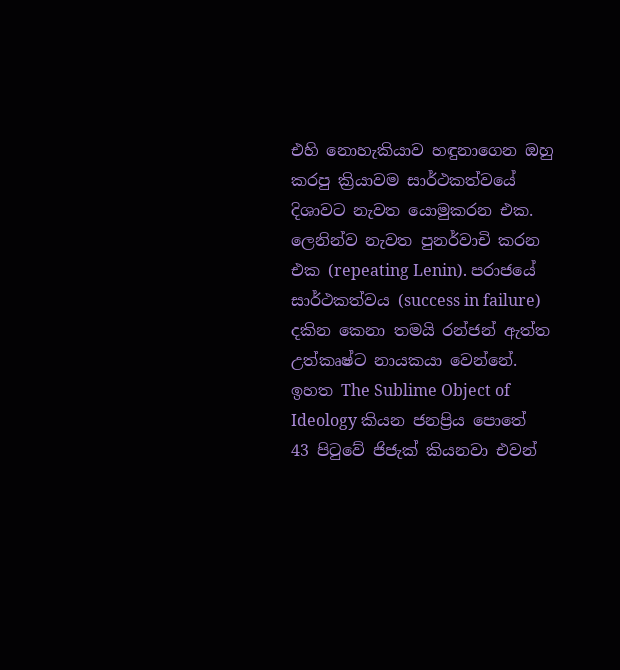එහි නොහැකියාව හඳුනාගෙන ඔහු කරපු ක්‍රියාවම සාර්ථකත්වයේ දිශාවට නැවත යොමුකරන එක. ලෙනින්ව නැවත පුනර්වාචි කරන එක (repeating Lenin). පරාජයේ සාර්ථකත්වය (success in failure) දකින කෙනා තමයි රන්ජන් ඇත්ත උත්කෘෂ්ට නායකයා වෙන්නේ. ඉහත The Sublime Object of Ideology කියන ජනප්‍රිය පොතේ 43 පිටුවේ ජිජැක් කියනවා එවන්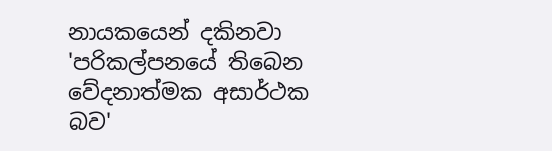නායකයෙන් දකිනවා 'පරිකල්පනයේ තිබෙන වේදනාත්මක අසාර්ථක බව'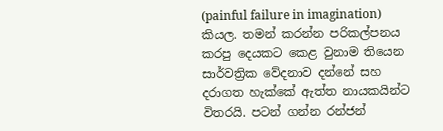(painful failure in imagination) කියල. තමන් කරන්න පරිකල්පනය කරපු දෙයකට කෙළ වුනාම තියෙන සාර්වත්‍රික වේදනාව දන්නේ සහ දරාගත හැක්කේ ඇත්ත නායකයින්ට විතරයි. පටන් ගන්න රන්ජන්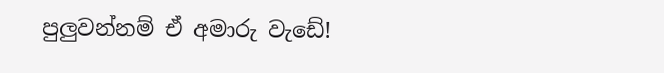පුලුවන්නම් ඒ අමාරු වැඩේ!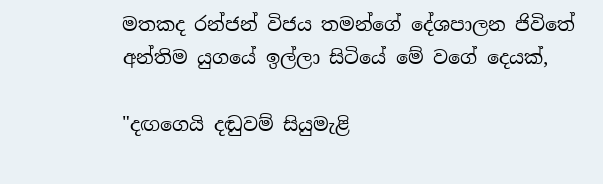මතකද රන්ජන් විජය තමන්ගේ දේශපාලන ජිවිතේ අන්තිම යුගයේ ඉල්ලා සිටියේ මේ වගේ දෙයක්,

"දඟගෙයි දඬුවම් සියුමැළි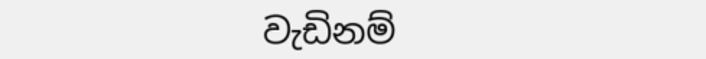වැඩිනම්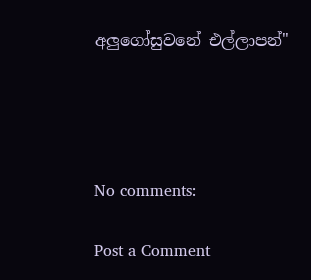අලුගෝසුවනේ එල්ලාපන්"




No comments:

Post a Comment